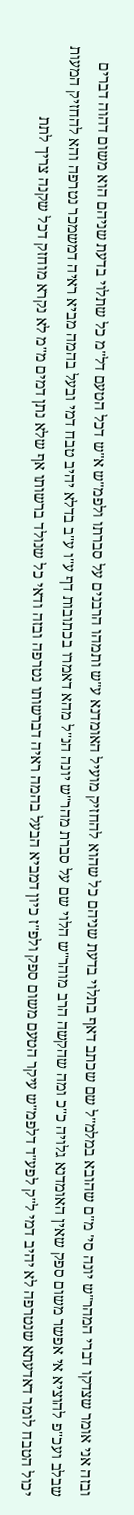ובזה אני אומר שצדקו דברי המהר"ש יונה סי' מ"ם שהובא במלמ"ל שם שכתב דאף בתלוי בדעת שניהם כל שהוא להחזיק מועיל האומדנא ע"ש ותמהו הרבנים על סברתו ולפמ"ש א"ש דכל הטעם דל"מ כל שתלוי בדעת שניהם הוא משום דהוה דברים שבלב ועכ"פ להוציא אי אפשר משום ספק שאין האומדנא גלויה כ"כ ומה שהקשה הרב מוהר"ש הלוי שם על סברת מהר"ש יונה הנ"ל מהא דאמרו בכתובות דף ע"ו ע"ב בדלא יהיב טבח דמי ובעל בהמה מביא ראיה דמשמכר נטרפה והא להחזיק המעות יכול הטבח לומר דאדעתא שנטרפה לא יהיב דמי ל"ק לפע"ד דלפמ"ש עיקר הטעם משום ספק ולפ"ז כיון דמביא הבעל בהמה ראיה דברשותו נטרפה ובזה ודאי כל שנולד ברשותו אף שלא נתן דמים מ"מ לא נקרא מוחזק דכל שקנה צריך לתת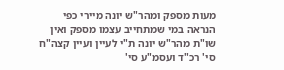מעות מספק ומהר"ש יונה מיירי כפי הנראה במי שמתחייב עצמו מספק ואין שו"ת מהר"ש יונה ת"י לעיין ועיין קצה"ח סי' רכ"ד ועסמ"ע סי'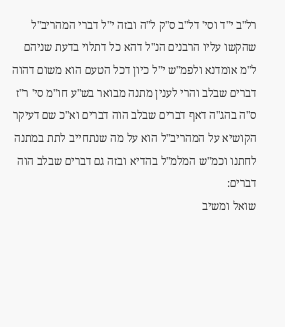רל"ב י"ד וסי' דל"ב ס"ק ל"ה ובזה י"ל דברי המהריב"ל שהקשו עליו הרבנים הנ"ל דהא כל דתלוי בדעת שניהם ל"מ אומדנא ולפמ"ש י"ל כיון דכל הטעם הוא משום דהוה דברים שבלב והרי לענין מתנה מבואר בש"ע חו"מ סי' ר"ז ס"ה בהג"ה דאף דברים שבלב הוה דברים וא"כ שם דעיקר הקושיא על המהריב"ל הוא על מה שנתחייב לתת במתנה לחתנו וכמ"ש המלמ"ל בהדיא ובזה גם דברים שבלב הוה דברים:
שואל ומשיב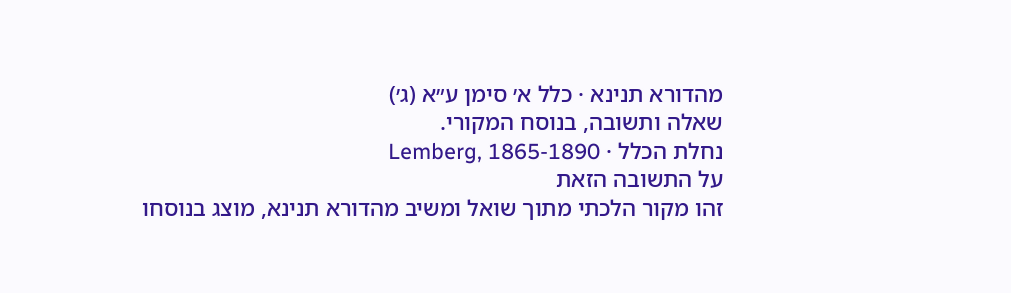מהדורא תנינא · כלל א׳ סימן ע״א (ג׳)
שאלה ותשובה, בנוסח המקורי.
נחלת הכלל · Lemberg, 1865-1890
על התשובה הזאת
זהו מקור הלכתי מתוך שואל ומשיב מהדורא תנינא, מוצג בנוסחו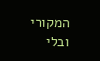המקורי ובלי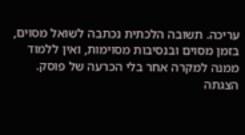עריכה. תשובה הלכתית נכתבה לשואל מסוים, בזמן מסוים ובנסיבות מסוימות, ואין ללמוד ממנה למקרה אחר בלי הכרעה של פוסק. הצגתה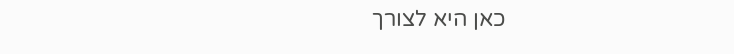כאן היא לצורך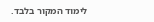לימוד המקור בלבד.